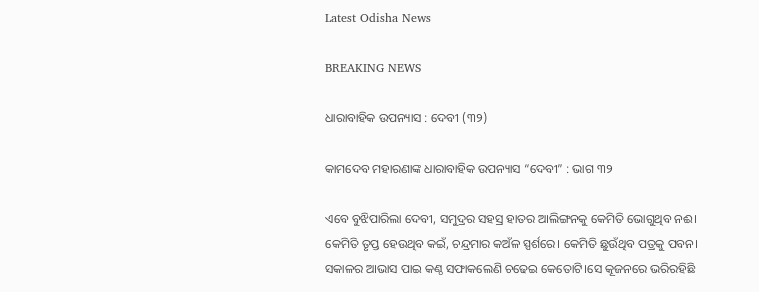Latest Odisha News

BREAKING NEWS

ଧାରାବାହିକ ଉପନ୍ୟାସ : ଦେବୀ (୩୨)

କାମଦେବ ମହାରଣାଙ୍କ ଧାରାବାହିକ ଉପନ୍ୟାସ “ଦେବୀ” : ଭାଗ ୩୨

ଏବେ ବୁଝିପାରିଲା ଦେବୀ, ସମୁଦ୍ରର ସହସ୍ର ହାତର ଆଲିଙ୍ଗନକୁ କେମିତି ଭୋଗୁଥିବ ନଈ। କେମିତି ତୃପ୍ତ ହେଉଥିବ କଇଁ, ଚନ୍ଦ୍ରମାର କଅଁଳ ସ୍ପର୍ଶରେ। କେମିତି ଛୁଉଁଥିବ ପତ୍ରକୁ ପବନ। ସକାଳର ଆଭାସ ପାଇ କଣ୍ଠ ସଫାକଲେଣି ଚଢେଇ କେତୋଟି।ସେ କୂଜନରେ ଭରିରହିଛି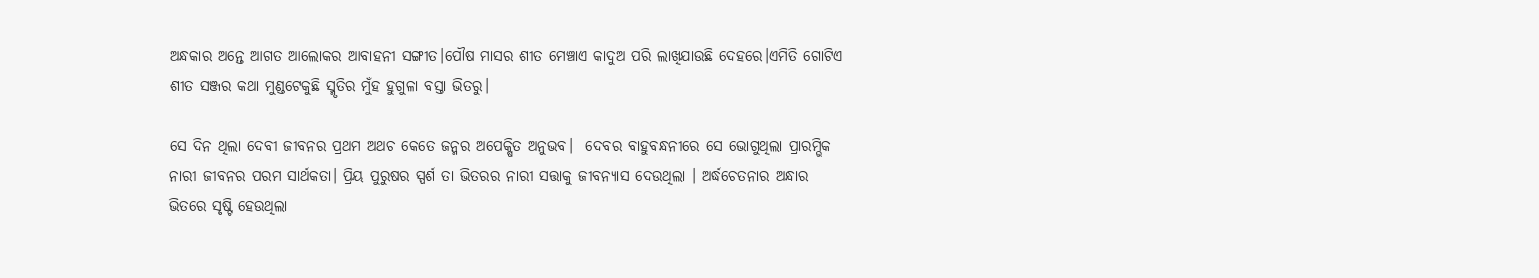ଅନ୍ଧକାର ଅନ୍ତେ ଆଗତ ଆଲୋକର ଆବାହନୀ ସଙ୍ଗୀତ।ପୌଷ ମାସର ଶୀତ ମେଞ୍ଚାଏ କାଦୁଅ ପରି ଲାଖିଯାଉଛି ଦେହରେ।ଏମିତି ଗୋଟିଏ ଶୀତ ସଞ୍ଜର କଥା ମୁଣ୍ଡଟେକୁଛି ସ୍ମୃତିର ମୁଁହ ହୁଗୁଳା ବସ୍ତା ଭିତରୁ।

ସେ ଦିନ ଥିଲା ଦେବୀ ଜୀବନର ପ୍ରଥମ ଅଥଚ କେତେ ଜନ୍ମର ଅପେକ୍ଷିତ ଅନୁଭବ।  ଦେବର ବାହୁବନ୍ଧନୀରେ ସେ ଭୋଗୁଥିଲା ପ୍ରାରମ୍ଭିକ ନାରୀ ଜୀବନର ପରମ ସାର୍ଥକତା। ପ୍ରିୟ ପୁରୁଷର ସ୍ପର୍ଶ ତା ଭିତରର ନାରୀ ସତ୍ତାକୁ ଜୀବନ୍ୟାସ ଦେଉଥିଲା । ଅର୍ଦ୍ଧଚେତନାର ଅନ୍ଧାର ଭିତରେ ସୃଷ୍ଟି ହେଉଥିଲା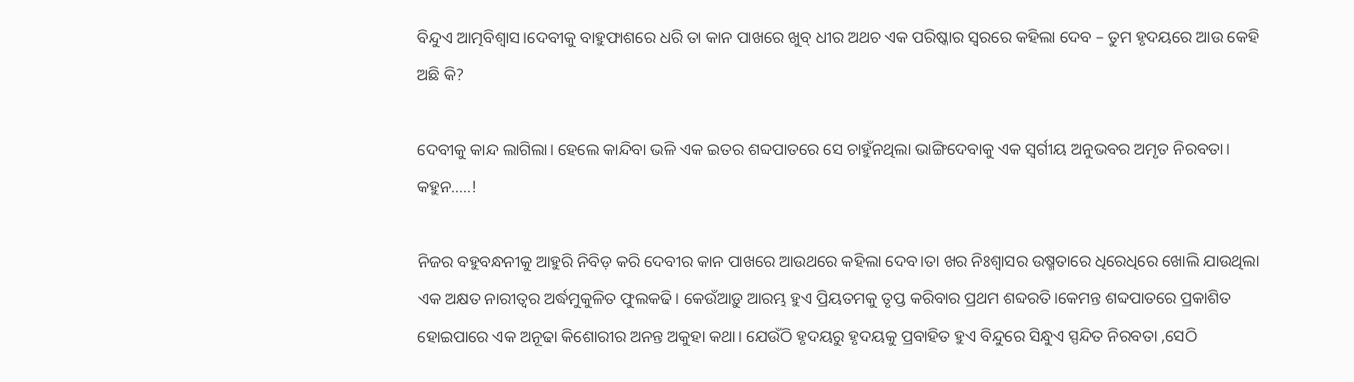ବିନ୍ଦୁଏ ଆତ୍ମବିଶ୍ବାସ।ଦେବୀକୁ ବାହୁଫାଶରେ ଧରି ତା କାନ ପାଖରେ ଖୁବ୍ ଧୀର ଅଥଚ ଏକ ପରିଷ୍କାର ସ୍ଵରରେ କହିଲା ଦେବ – ତୁମ ହୃଦୟରେ ଆଉ କେହି ଅଛି କି?

ଦେବୀକୁ କାନ୍ଦ ଲାଗିଲା। ହେଲେ କାନ୍ଦିବା ଭଳି ଏକ ଇତର ଶବ୍ଦପାତରେ ସେ ଚାହୁଁନଥିଲା ଭାଙ୍ଗିଦେବାକୁ ଏକ ସ୍ୱର୍ଗୀୟ ଅନୁଭବର ଅମୃତ ନିରବତା।
କହୁନ…..!

ନିଜର ବହୁବନ୍ଧନୀକୁ ଆହୁରି ନିବିଡ଼ କରି ଦେବୀର କାନ ପାଖରେ ଆଉଥରେ କହିଲା ଦେବ।ତା ଖର ନିଃଶ୍ୱାସର ଉଷ୍ମତାରେ ଧିରେଧିରେ ଖୋଲି ଯାଉଥିଲା ଏକ ଅକ୍ଷତ ନାରୀତ୍ୱର ଅର୍ଦ୍ଧମୁକୁଳିତ ଫୁଲକଢି। କେଉଁଆଡ଼ୁ ଆରମ୍ଭ ହୁଏ ପ୍ରିୟତମକୁ ତୃପ୍ତ କରିବାର ପ୍ରଥମ ଶବ୍ଦରତି।କେମନ୍ତ ଶବ୍ଦପାତରେ ପ୍ରକାଶିତ ହୋଇପାରେ ଏକ ଅନୂଢା କିଶୋରୀର ଅନନ୍ତ ଅକୁହା କଥା। ଯେଉଁଠି ହୃଦୟରୁ ହୃଦୟକୁ ପ୍ରବାହିତ ହୁଏ ବିନ୍ଦୁରେ ସିନ୍ଧୁଏ ସ୍ପନ୍ଦିତ ନିରବତା ,ସେଠି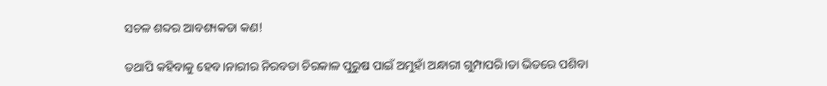ସଚଳ ଶବ୍ଦର ଆବଶ୍ୟକତା କଣ!

ତଥାପି କହିବାକୁ ହେବ।ନାରୀର ନିରବତା ଚିରକାଳ ପୁରୁଷ ପାଇଁ ଅମୁହାଁ ଅନ୍ଧାରୀ ଗୁମ୍ପାପରି।ତା ଭିତରେ ପଶିବା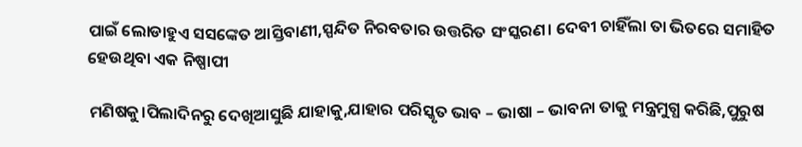ପାଇଁ ଲୋଡାହୁଏ ସସଙ୍କେତ ଆସ୍ତିବାଣୀ,ସ୍ପନ୍ଦିତ ନିରବତାର ଉତ୍ତରିତ ସଂସ୍କରଣ। ଦେବୀ ଚାହିଁଲା ତା ଭିତରେ ସମାହିତ ହେଉଥିବା ଏକ ନିଷ୍ପାପୀ

ମଣିଷକୁ।ପିଲାଦିନରୁ ଦେଖିଆସୁଛି ଯାହାକୁ,ଯାହାର ପରିସ୍କୃତ ଭାବ – ଭାଷା – ଭାବନା ତାକୁ ମନ୍ତ୍ରମୁଗ୍ଧ କରିଛି,ପୁରୁଷ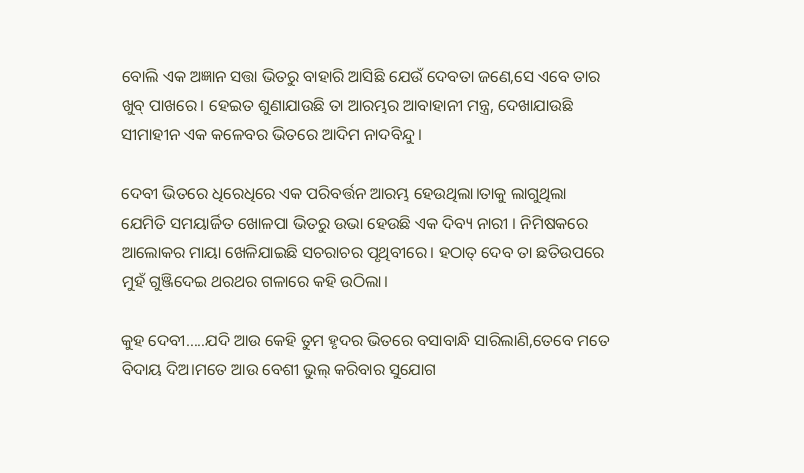ବୋଲି ଏକ ଅଜ୍ଞାନ ସତ୍ତା ଭିତରୁ ବାହାରି ଆସିଛି ଯେଉଁ ଦେବତା ଜଣେ,ସେ ଏବେ ତାର ଖୁବ୍ ପାଖରେ। ହେଇତ ଶୁଣାଯାଉଛି ତା ଆରମ୍ଭର ଆବାହାନୀ ମନ୍ତ୍ର, ଦେଖାଯାଉଛି ସୀମାହୀନ ଏକ କଳେବର ଭିତରେ ଆଦିମ ନାଦବିନ୍ଦୁ।

ଦେବୀ ଭିତରେ ଧିରେଧିରେ ଏକ ପରିବର୍ତ୍ତନ ଆରମ୍ଭ ହେଉଥିଲା।ତାକୁ ଲାଗୁଥିଲା ଯେମିତି ସମୟାର୍ଜିତ ଖୋଳପା ଭିତରୁ ଉଭା ହେଉଛି ଏକ ଦିବ୍ୟ ନାରୀ । ନିମିଷକରେ ଆଲୋକର ମାୟା ଖେଳିଯାଇଛି ସଚରାଚର ପୃଥିବୀରେ। ହଠାତ୍ ଦେବ ତା ଛତିଉପରେ ମୁହଁ ଗୁଞ୍ଜିଦେଇ ଥରଥର ଗଳାରେ କହି ଉଠିଲା।

କୁହ ଦେବୀ…..ଯଦି ଆଉ କେହି ତୁମ ହୃଦର ଭିତରେ ବସାବାନ୍ଧି ସାରିଲାଣି,ତେବେ ମତେ ବିଦାୟ ଦିଅ।ମତେ ଆଉ ବେଶୀ ଭୁଲ୍ କରିବାର ସୁଯୋଗ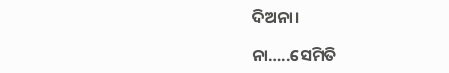ଦିଅନା।

ନା…..ସେମିତି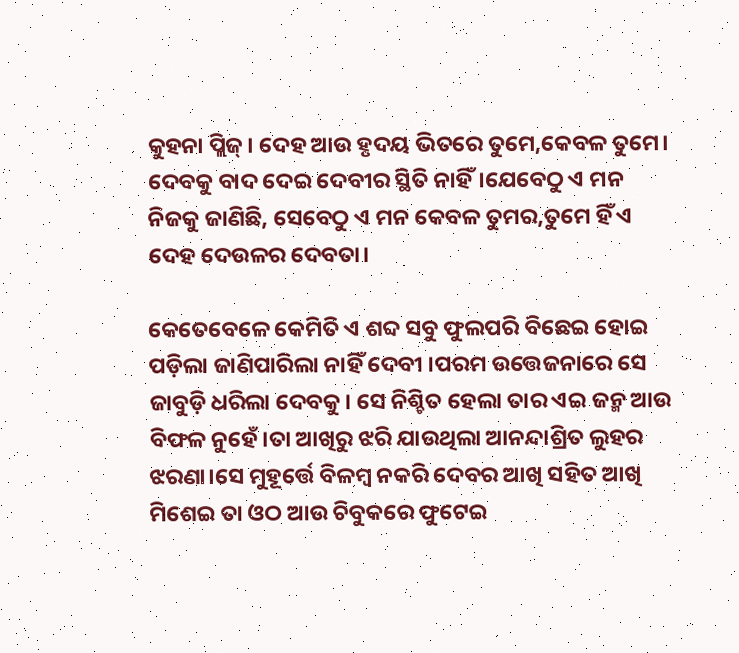କୁହନା ପ୍ଲିଜ୍। ଦେହ ଆଉ ହୃଦୟ ଭିତରେ ତୁମେ,କେବଳ ତୁମେ। ଦେବକୁ ବାଦ ଦେଇ ଦେବୀର ସ୍ଥିତି ନାହିଁ।ଯେବେଠୁ ଏ ମନ ନିଜକୁ ଜାଣିଛି, ସେବେଠୁ ଏ ମନ କେବଳ ତୁମର,ତୁମେ ହିଁ ଏ ଦେହ ଦେଉଳର ଦେବତା।

କେତେବେଳେ କେମିତି ଏ ଶବ୍ଦ ସବୁ ଫୁଲପରି ବିଛେଇ ହୋଇ ପଡ଼ିଲା ଜାଣିପାରିଲା ନାହିଁ ଦେବୀ ।ପରମ ଉତ୍ତେଜନାରେ ସେ ଜାବୁଡ଼ି ଧରିଲା ଦେବକୁ। ସେ ନିଶ୍ଚିତ ହେଲା ତାର ଏଇ ଜନ୍ମ ଆଉ ବିଫଳ ନୁହେଁ।ତା ଆଖିରୁ ଝରି ଯାଉଥିଲା ଆନନ୍ଦାଶ୍ରିତ ଲୁହର ଝରଣା।ସେ ମୁହୂର୍ତ୍ତେ ବିଳମ୍ବ ନକରି ଦେବର ଆଖି ସହିତ ଆଖି ମିଶେଇ ତା ଓଠ ଆଉ ଚିବୁକରେ ଫୁଟେଇ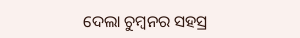ଦେଲା ଚୁମ୍ବନର ସହସ୍ର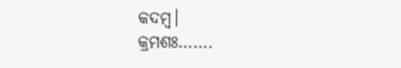କଦମ୍ବ।
କ୍ରମଶଃ…….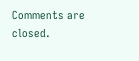Comments are closed.